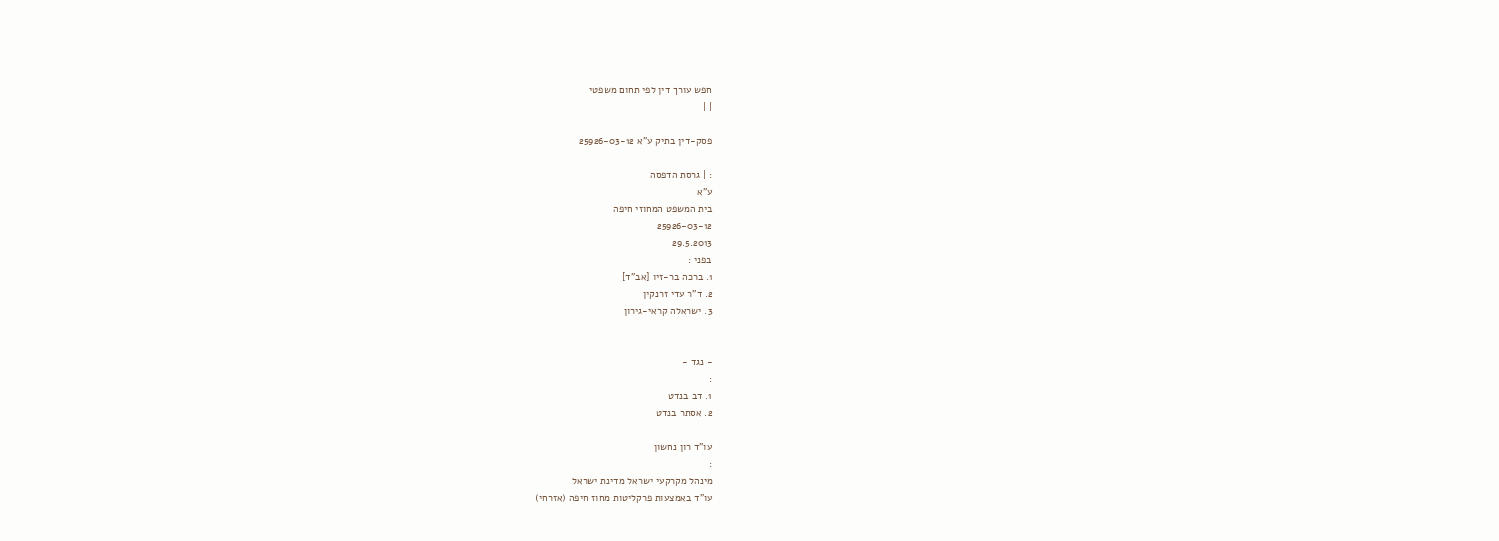חפש עורך דין לפי תחום משפטי
| |

פסק-דין בתיק ע"א 25926-03-12

: | גרסת הדפסה
ע"א
בית המשפט המחוזי חיפה
25926-03-12
29.5.2013
בפני :
1. ברכה בר-זיו [אב"ד]
2. ד"ר עדי זרנקין
3. ישראלה קראי-גירון


- נגד -
:
1. דב בנדט
2. אסתר בנדט

עו"ד רון נחשון
:
מינהל מקרקעי ישראל מדינת ישראל
עו"ד באמצעות פרקליטות מחוז חיפה (אזרחי)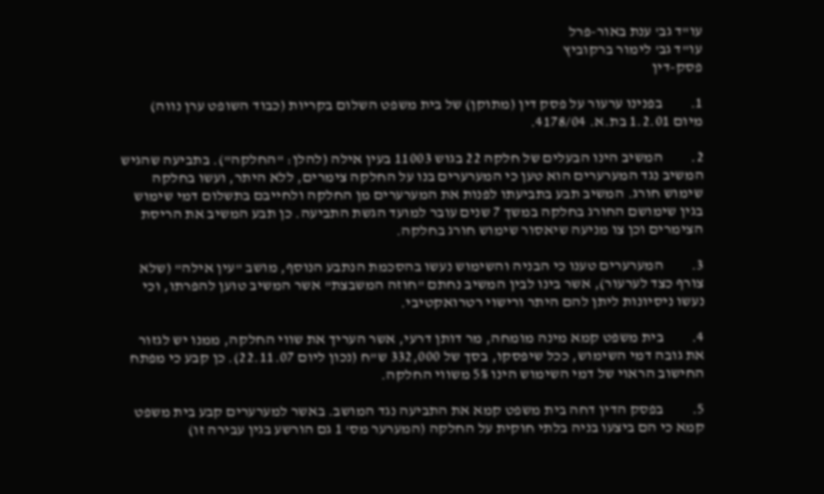עו"ד גב' ענת באור-פרל
עו"ד גב' לימור ברקוביץ
פסק-דין

1.         בפנינו ערעור על פסק דין (מתוקן) של בית משפט השלום בקריות (כבוד השופט ערן נווה) מיום 1.2.01 בת.א. 4178/04.

2.         המשיב הינו הבעלים של חלקה 22 בגוש 11003 בעין אילה (להלן: "החלקה"). בתביעה שהגיש המשיב נגד המערערים הוא טען כי המערערים בנו על החלקה צימרים, ללא היתר, ועשו בחלקה  שימוש חורג. המשיב תבע בתביעתו לפנות את המערערים מן החלקה ולחייבם בתשלום דמי שימוש בגין שימושם החורג בחלקה במשך 7 שנים עובר למועד הגשת התביעה. כן תבע המשיב את הריסת הצימרים וכן צו מניעה שיאסור שימוש חורג בחלקה.

3.         המערערים טענו כי הבניה והשימוש נעשו בהסכמת הנתבע הנוסף, מושב "עין אילה" (שלא צורף כצד לערעור), אשר בינו לבין המשיב נחתם "חוזה המשבצת" אשר המשיב טוען להפרתו, וכי נעשו ניסיונות ליתן להם היתר ורישוי רטרואקטיבי.

4.         בית משפט קמא מינה מומחה, מר דותן דרעי, אשר העריך את שווי החלקה, ממנו יש לגזור את גובה דמי השימוש, ככל שיפסקו, בסך של 332,000 ש"ח (נכון ליום 22.11.07). כן קבע כי מפתח החישוב הראוי של דמי השימוש הינו 5% משווי החלקה.

5.         בפסק הדין דחה בית משפט קמא את התביעה נגד המושב. באשר למערערים קבע בית משפט קמא כי הם ביצעו בניה בלתי חוקית על החלקה (המערער מס' 1 גם הורשע בגין עבירה זו)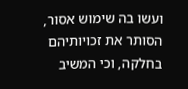ועשו בה שימוש אסור, הסותר את זכויותיהם בחלקה, וכי המשיב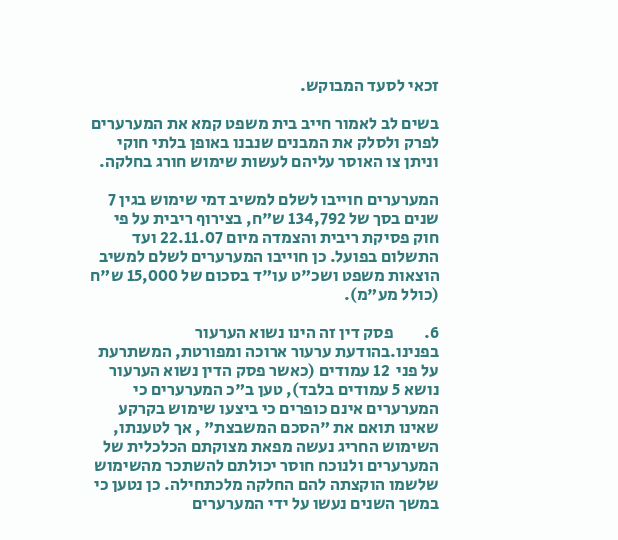זכאי לסעד המבוקש.

בשים לב לאמור חייב בית משפט קמא את המערערים לפרק ולסלק את המבנים שנבנו באופן בלתי חוקי וניתן צו האוסר עליהם לעשות שימוש חורג בחלקה.

המערערים חוייבו לשלם למשיב דמי שימוש בגין 7 שנים בסך של 134,792 ש"ח, בצירוף ריבית על פי חוק פסיקת ריבית והצמדה מיום 22.11.07 ועד התשלום בפועל. כן חוייבו המערערים לשלם למשיב הוצאות משפט ושכ"ט עו"ד בסכום של 15,000 ש"ח (כולל מע"מ).

6.         פסק דין זה הינו נשוא הערעור בפנינו.בהודעת ערעור ארוכה ומפורטת, המשתרעת על פני  12 עמודים (כאשר פסק הדין נשוא הערעור נושא 5 עמודים בלבד), טען ב"כ המערערים כי המערערים אינם כופרים כי ביצעו שימוש בקרקע שאינו תואם את "הסכם המשבצת" , אך לטענתו, השימוש החריג נעשה מפאת מצוקתם הכלכלית של המערערים ולנוכח חוסר יכולתם להשתכר מהשימוש שלשמו הוקצתה להם החלקה מלכתחילה. כן נטען כי במשך השנים נעשו על ידי המערערים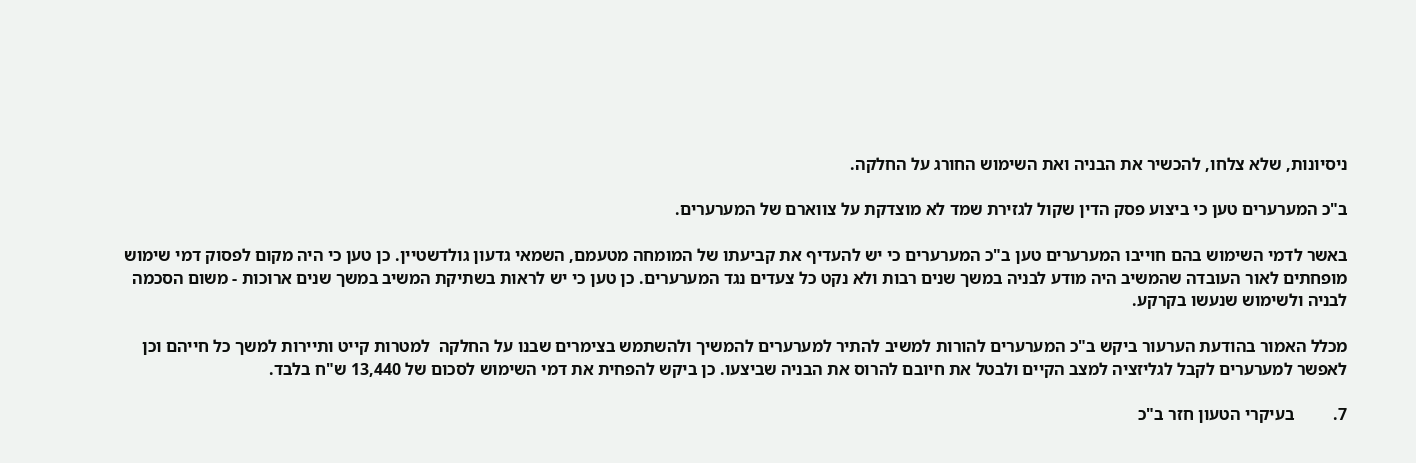ניסיונות, שלא צלחו, להכשיר את הבניה ואת השימוש החורג על החלקה.

ב"כ המערערים טען כי ביצוע פסק הדין שקול לגזירת שמד לא מוצדקת על צווארם של המערערים.

באשר לדמי השימוש בהם חוייבו המערערים טען ב"כ המערערים כי יש להעדיף את קביעתו של המומחה מטעמם, השמאי גדעון גולדשטיין. כן טען כי היה מקום לפסוק דמי שימוש מופחתים לאור העובדה שהמשיב היה מודע לבניה במשך שנים רבות ולא נקט כל צעדים נגד המערערים. כן טען כי יש לראות בשתיקת המשיב במשך שנים ארוכות - משום הסכמה לבניה ולשימוש שנעשו בקרקע.

מכלל האמור בהודעת הערעור ביקש ב"כ המערערים להורות למשיב להתיר למערערים להמשיך ולהשתמש בצימרים שבנו על החלקה  למטרות קייט ותיירות למשך כל חייהם וכן לאפשר למערערים לקבל לגליזציה למצב הקיים ולבטל את חיובם להרוס את הבניה שביצעו. כן ביקש להפחית את דמי השימוש לסכום של 13,440 ש"ח בלבד.

7.         בעיקרי הטעון חזר ב"כ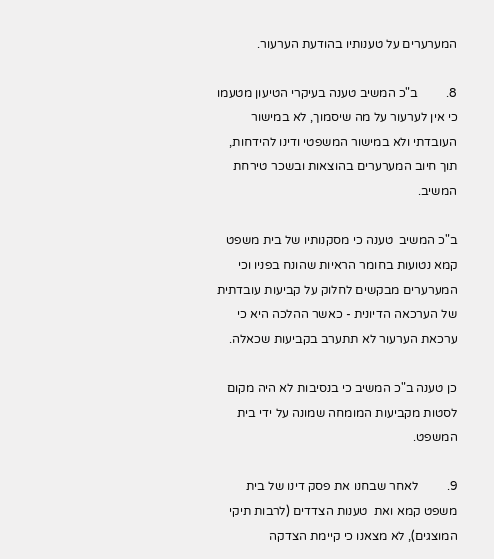המערערים על טענותיו בהודעת הערעור.

8.         ב"כ המשיב טענה בעיקרי הטיעון מטעמו כי אין לערעור על מה שיסמוך, לא במישור העובדתי ולא במישור המשפטי ודינו להידחות, תוך חיוב המערערים בהוצאות ובשכר טירחת המשיב.

ב"כ המשיב  טענה כי מסקנותיו של בית משפט קמא נטועות בחומר הראיות שהונח בפניו וכי המערערים מבקשים לחלוק על קביעות עובדתית של הערכאה הדיונית - כאשר ההלכה היא כי ערכאת הערעור לא תתערב בקביעות שכאלה.

כן טענה ב"כ המשיב כי בנסיבות לא היה מקום לסטות מקביעות המומחה שמונה על ידי בית המשפט.

9.         לאחר שבחנו את פסק דינו של בית משפט קמא ואת  טענות הצדדים (לרבות תיקי המוצגים), לא מצאנו כי קיימת הצדקה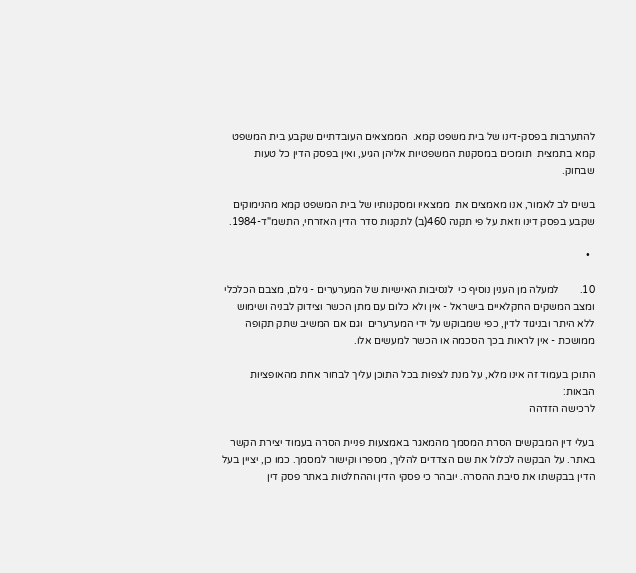להתערבות בפסק-דינו של בית משפט קמא.  הממצאים העובדתיים שקבע בית המשפט קמא בתמצית  תומכים במסקנות המשפטיות אליהן הגיע, ואין בפסק הדין כל טעות שבחוק.

בשים לב לאמור, אנו מאמצים את  ממצאיו ומסקנותיו של בית המשפט קמא מהנימוקים שקבע בפסק דינו וזאת על פי תקנה 460(ב) לתקנות סדר הדין האזרחי, התשמ"ד-1984.

  •

10.        למעלה מן הענין נוסיף כי  לנסיבות האישיות של המערערים - גילם, מצבם הכלכלי ומצב המשקים החקלאיים בישראל - אין ולא כלום עם מתן הכשר וצידוק לבניה ושימוש ללא היתר ובניגוד לדין, כפי שמבוקש על ידי המערערים  וגם אם המשיב שתק תקופה ממושכת - אין לראות בכך הסכמה או הכשר למעשים אלו.

התוכן בעמוד זה אינו מלא, על מנת לצפות בכל התוכן עליך לבחור אחת מהאופציות הבאות:
לרכישה הזדהה

בעלי דין המבקשים הסרת המסמך מהמאגר באמצעות פניית הסרה בעמוד יצירת הקשר באתר. על הבקשה לכלול את שם הצדדים להליך, מספרו וקישור למסמך. כמו כן, יציין בעל הדין בבקשתו את סיבת ההסרה. יובהר כי פסקי הדין וההחלטות באתר פסק דין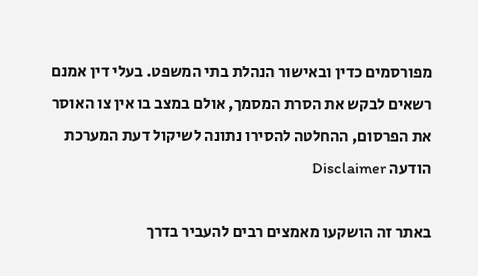מפורסמים כדין ובאישור הנהלת בתי המשפט. בעלי דין אמנם רשאים לבקש את הסרת המסמך, אולם במצב בו אין צו האוסר את הפרסום, ההחלטה להסירו נתונה לשיקול דעת המערכת
הודעה Disclaimer

באתר זה הושקעו מאמצים רבים להעביר בדרך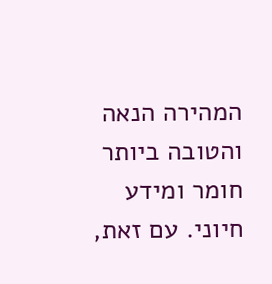המהירה הנאה והטובה ביותר חומר ומידע חיוני. עם זאת,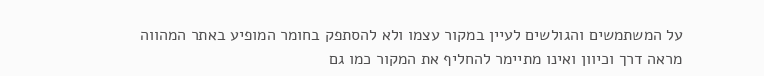על המשתמשים והגולשים לעיין במקור עצמו ולא להסתפק בחומר המופיע באתר המהווה מראה דרך וכיוון ואינו מתיימר להחליף את המקור כמו גם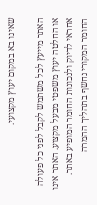שאינו בא במקום יעוץ מקצועי.

האתר מייעץ לכל משתמש לקבל לפני כל פעולה או החלטה יעוץ משפטי מבעל מקצוע. האתר אינו אחראי לדיוק ולנכונות החומר המופיע באתר. החומר המקורי נחשף בתהליך ההמרה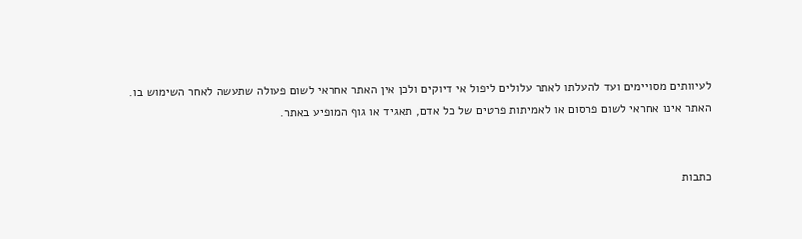לעיוותים מסויימים ועד להעלתו לאתר עלולים ליפול אי דיוקים ולכן אין האתר אחראי לשום פעולה שתעשה לאחר השימוש בו. האתר אינו אחראי לשום פרסום או לאמיתות פרטים של כל אדם, תאגיד או גוף המופיע באתר.


כתבות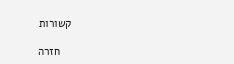קשורות

    חזרה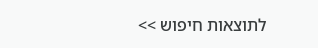לתוצאות חיפוש >>